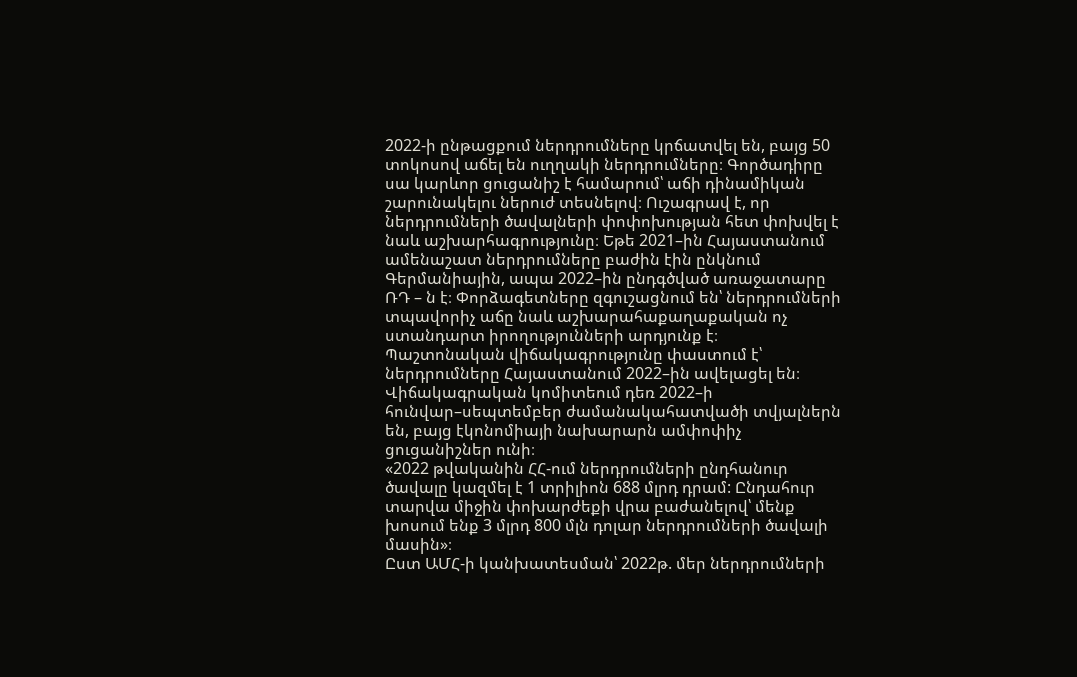2022-ի ընթացքում ներդրումները կրճատվել են, բայց 50 տոկոսով աճել են ուղղակի ներդրումները։ Գործադիրը սա կարևոր ցուցանիշ է համարում՝ աճի դինամիկան շարունակելու ներուժ տեսնելով։ Ուշագրավ է, որ ներդրումների ծավալների փոփոխության հետ փոխվել է նաև աշխարհագրությունը։ Եթե 2021–ին Հայաստանում ամենաշատ ներդրումները բաժին էին ընկնում Գերմանիային, ապա 2022–ին ընդգծված առաջատարը ՌԴ – ն է։ Փորձագետները զգուշացնում են՝ ներդրումների տպավորիչ աճը նաև աշխարահաքաղաքական ոչ ստանդարտ իրողությունների արդյունք է։
Պաշտոնական վիճակագրությունը փաստում է՝ ներդրումները Հայաստանում 2022–ին ավելացել են։ Վիճակագրական կոմիտեում դեռ 2022–ի հունվար–սեպտեմբեր ժամանակահատվածի տվյալներն են, բայց էկոնոմիայի նախարարն ամփոփիչ ցուցանիշներ ունի։
«2022 թվականին ՀՀ-ում ներդրումների ընդհանուր ծավալը կազմել է 1 տրիլիոն 688 մլրդ դրամ: Ընդահուր տարվա միջին փոխարժեքի վրա բաժանելով՝ մենք խոսում ենք 3 մլրդ 800 մլն դոլար ներդրումների ծավալի մասին»։
Ըստ ԱՄՀ-ի կանխատեսման՝ 2022թ. մեր ներդրումների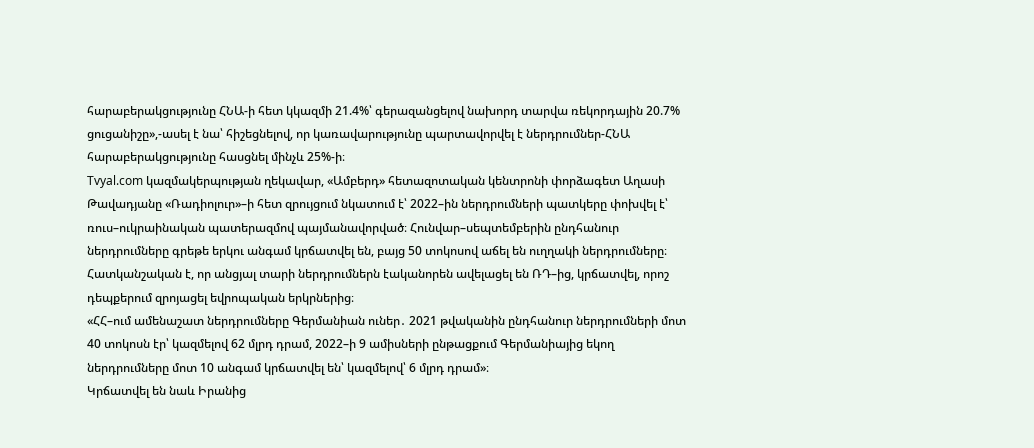հարաբերակցությունը ՀՆԱ-ի հետ կկազմի 21.4%՝ գերազանցելով նախորդ տարվա ռեկորդային 20.7% ցուցանիշը»,-ասել է նա՝ հիշեցնելով, որ կառավարությունը պարտավորվել է ներդրումներ-ՀՆԱ հարաբերակցությունը հասցնել մինչև 25%-ի։
Tvyal.com կազմակերպության ղեկավար, «Ամբերդ» հետազոտական կենտրոնի փորձագետ Աղասի Թավադյանը «Ռադիոլուր»–ի հետ զրույցում նկատում է՝ 2022–ին ներդրումների պատկերը փոխվել է՝ ռուս–ուկրաինական պատերազմով պայմանավորված։ Հունվար–սեպտեմբերին ընդհանուր ներդրումները գրեթե երկու անգամ կրճատվել են, բայց 50 տոկոսով աճել են ուղղակի ներդրումները։ Հատկանշական է, որ անցյալ տարի ներդրումներն էականորեն ավելացել են ՌԴ–ից, կրճատվել, որոշ դեպքերում զրոյացել եվրոպական երկրներից։
«ՀՀ–ում ամենաշատ ներդրումները Գերմանիան ուներ․ 2021 թվականին ընդհանուր ներդրումների մոտ 40 տոկոսն էր՝ կազմելով 62 մլրդ դրամ, 2022–ի 9 ամիսների ընթացքում Գերմանիայից եկող ներդրումները մոտ 10 անգամ կրճատվել են՝ կազմելով՝ 6 մլրդ դրամ»։
Կրճատվել են նաև Իրանից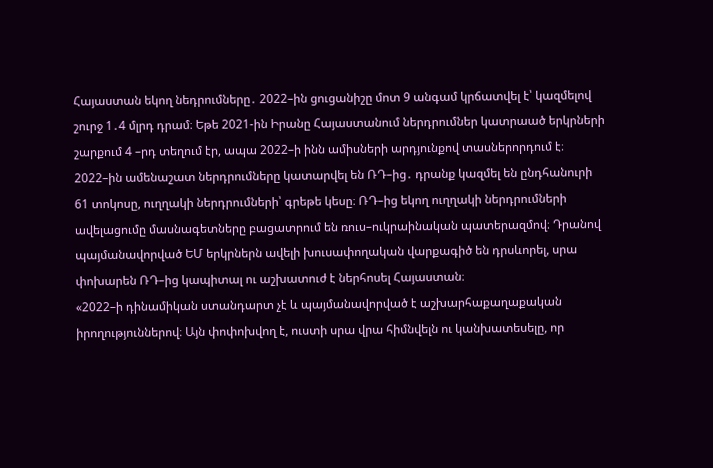Հայաստան եկող նեդրումները․ 2022–ին ցուցանիշը մոտ 9 անգամ կրճատվել է՝ կազմելով շուրջ 1․4 մլրդ դրամ։ Եթե 2021-ին Իրանը Հայաստանում ներդրումներ կատրաած երկրների շարքում 4 –րդ տեղում էր, ապա 2022–ի ինն ամիսների արդյունքով տասներորդում է։
2022–ին ամենաշատ ներդրումները կատարվել են ՌԴ–ից․ դրանք կազմել են ընդհանուրի 61 տոկոսը, ուղղակի ներդրումների՝ գրեթե կեսը։ ՌԴ–ից եկող ուղղակի ներդրումների ավելացումը մասնագետները բացատրում են ռուս–ուկրաինական պատերազմով։ Դրանով պայմանավորված ԵՄ երկրներն ավելի խուսափողական վարքագիծ են դրսևորել, սրա փոխարեն ՌԴ–ից կապիտալ ու աշխատուժ է ներհոսել Հայաստան։
«2022–ի դինամիկան ստանդարտ չէ և պայմանավորված է աշխարհաքաղաքական իրողություններով։ Այն փոփոխվող է, ուստի սրա վրա հիմնվելն ու կանխատեսելը, որ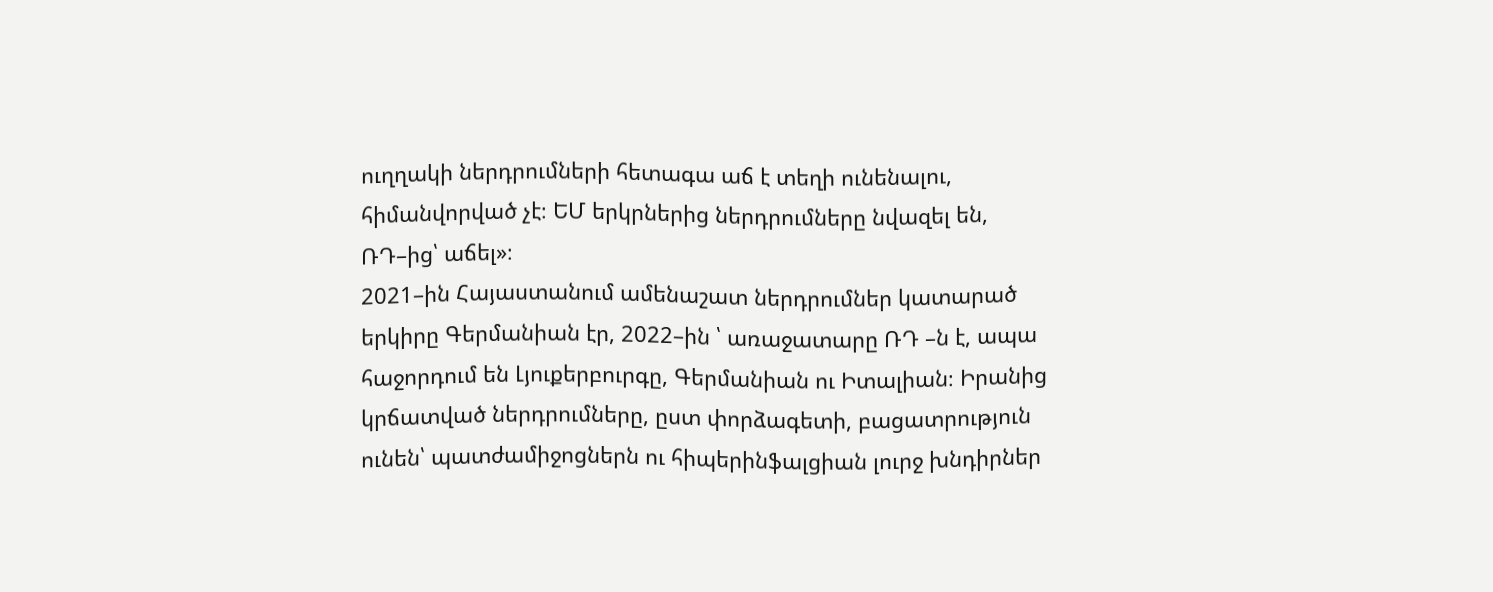ուղղակի ներդրումների հետագա աճ է տեղի ունենալու, հիմանվորված չէ։ ԵՄ երկրներից ներդրումները նվազել են, ՌԴ–ից՝ աճել»։
2021–ին Հայաստանում ամենաշատ ներդրումներ կատարած երկիրը Գերմանիան էր, 2022–ին ՝ առաջատարը ՌԴ –ն է, ապա հաջորդում են Լյուքերբուրգը, Գերմանիան ու Իտալիան։ Իրանից կրճատված ներդրումները, ըստ փորձագետի, բացատրություն ունեն՝ պատժամիջոցներն ու հիպերինֆալցիան լուրջ խնդիրներ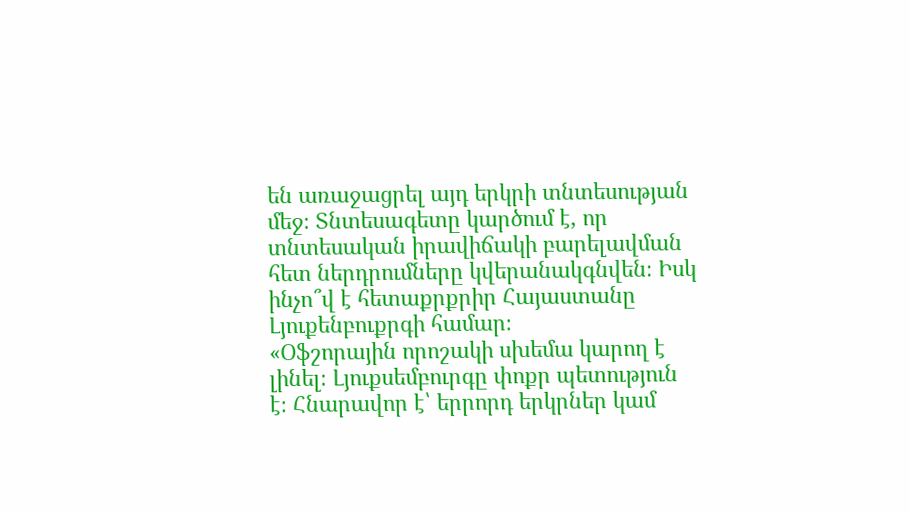են առաջացրել այդ երկրի տնտեսության մեջ։ Տնտեսագետը կարծում է, որ տնտեսական իրավիճակի բարելավման հետ ներդրումները կվերանակգնվեն։ Իսկ ինչո՞վ է հետաքրքրիր Հայաստանը Լյուքենբուքրգի համար։
«Օֆշորային որոշակի սխեմա կարող է լինել։ Լյուքսեմբուրգը փոքր պետություն է։ Հնարավոր է՝ երրորդ երկրներ կամ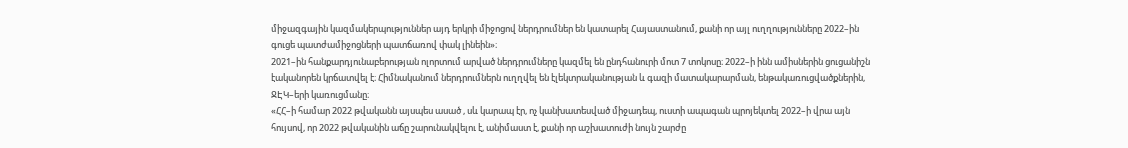միջազգային կազմակերպություններ այդ երկրի միջոցով ներդրումներ են կատարել Հայաստանում, քանի որ այլ ուղղությունները 2022–ին գուցե պատժամիջոցների պատճառով փակ լինեին»։
2021–ին հանքարդյունաբերության ոլորտում արված ներդրումները կազմել են ընդհանուրի մոտ 7 տոկոսը։ 2022–ի ինն ամիսներին ցուցանիշն էականորեն կրճատվել է։ Հիմնականում ներդրումներն ուղղվել են էլեկտրականության և գազի մատակարարման, ենթակառուցվածքներին, ՋԷԿ–երի կառուցմանը։
«ՀՀ–ի համար 2022 թվականն այսպես ասած , սև կարապ էր, ոչ կանխատեսված միջադեպ, ուստի ապագան պրոյեկտել 2022–ի վրա այն հույսով, որ 2022 թվականին աճը շարունակվելու է, անիմաստ է, քանի որ աշխատուժի նույն շարժը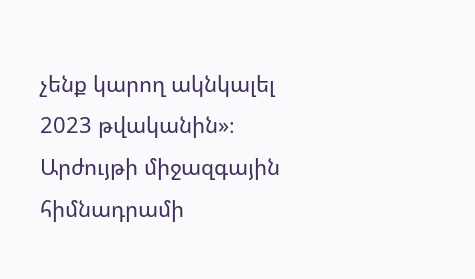չենք կարող ակնկալել 2023 թվականին»։
Արժույթի միջազգային հիմնադրամի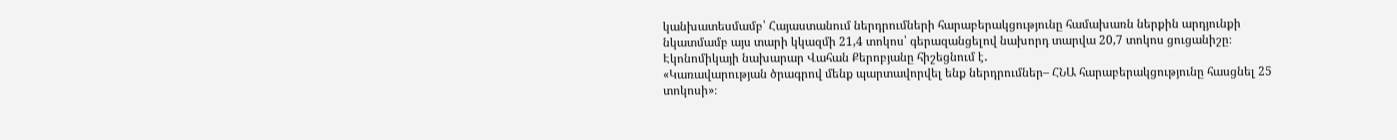կանխատեսմամբ՝ Հայաստանում ներդրումների հարաբերակցությունը համախառն ներքին արդյունքի նկատմամբ այս տարի կկազմի 21,4 տոկոս՝ գերազանցելով նախորդ տարվա 20,7 տոկոս ցուցանիշը։ Էկոնոմիկայի նախարար Վահան Քերոբյանը հիշեցնում է․
«Կառավարության ծրագրով մենք պարտավորվել ենք ներդրումներ– ՀՆԱ հարաբերակցությունը հասցնել 25 տոկոսի»։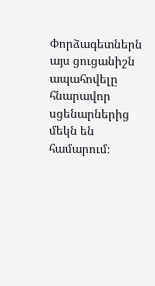Փորձագետներն այս ցուցանիշն ապահովելը հնարավոր սցենարներից մեկն են համարում։